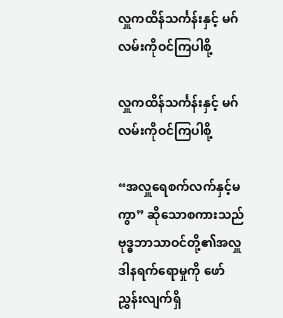လှူကထိန်သင်္ကန်းနှင့် မဂ်လမ်းကိုဝင်ကြပါစို့

လှူကထိန်သင်္ကန်းနှင့် မဂ်လမ်းကိုဝင်ကြပါစို့

“အလှူရေစက်လက်နှင့်မကွာ” ဆိုသောစကားသည် ဗုဒ္ဓဘာသာဝင်တို့၏အလှူဒါနရက်ရောမှုကို ဖော်ညွှန်းလျက်ရှိ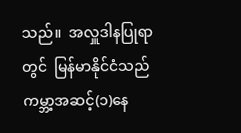သည်။  အလှူဒါနပြုရာတွင်  မြန်မာနိုင်ငံသည်ကမ္ဘာ့အဆင့်(၁)နေ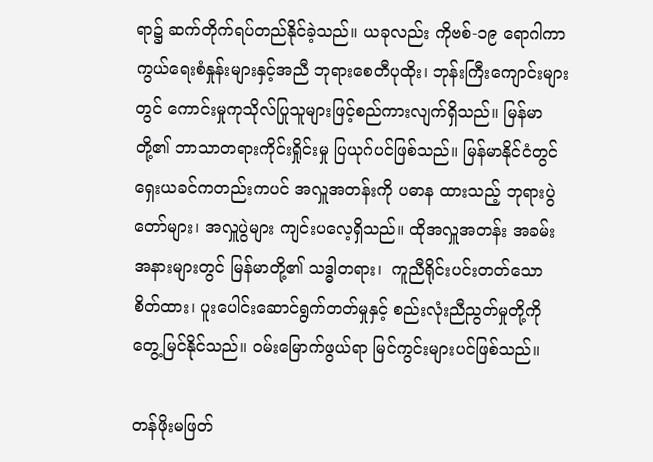ရာ၌ ဆက်တိုက်ရပ်တည်နိုင်ခဲ့သည်။ ယခုလည်း ကိုဗစ်-၁၉ ရောဂါကာ ကွယ်ရေးစံနှုန်းများနှင့်အညီ ဘုရားစေတီပုထိုး၊ ဘုန်းကြီးကျောင်းများတွင် ကောင်းမှုကုသိုလ်ပြုသူများဖြင့်စည်ကားလျက်ရှိသည်။ မြန်မာတို့၏ ဘာသာတရားကိုင်းရှိုင်းမှု ပြယုဂ်ပင်ဖြစ်သည်။ မြန်မာနိုင်ငံတွင် ရှေးယခင်ကတည်းကပင် အလှူအတန်းကို ပဓာန ထားသည့် ဘုရားပွဲတော်များ၊ အလှူပွဲများ ကျင်းပလေ့ရှိသည်။ ထိုအလှူအတန်း အခမ်းအနားများတွင် မြန်မာတို့၏ သဒ္ဓါတရား၊  ကူညီရိုင်းပင်းတတ်သော စိတ်ထား၊ ပူးပေါင်းဆောင်ရွက်တတ်မှုနှင့် စည်းလုံးညီညွတ်မှုတို့ကို တွေ့မြင်နိုင်သည်။ ဝမ်းမြောက်ဖွယ်ရာ မြင်ကွင်းများပင်ဖြစ်သည်။

တန်ဖိုးမဖြတ်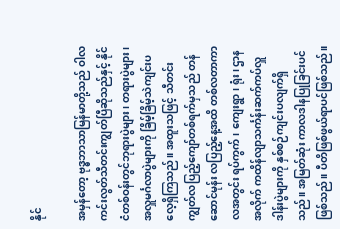နိုင်

အမှန်တော့ ဗုဒ္ဓဘာသာမြန်မာတို့သည် ဝါလကင်းလွတ်သီတင်းကျွတ်ပြီဆိုသည်နှင့် နိုင်ငံတစ်ဝန်းတွင်ဘုရားပွဲများ၊ တရားပွဲများ၊ အလှူမင်္ဂလာပွဲများကို ခြိမ့်ခြိမ့်သဲကျင်းပလေ့ရှိကြသည်။ အထူးသဖြင့် သီတင်းကျွတ်လပြည့်ကျော်တစ်ရက်မှသည် တန်ဆောင်မုန်း လပြည့်နေ့အထိ တစ်လတာကာလအတွင်း ရပ်ကွက်၊ ကျေးရွာ၊ ရုံး၊ ဌာနအလိုက် ကထိန်လျာသင်္ကန်းဆက်ကပ်လှူဒါန်းပွဲများကို နှစ်စဉ်ကျင်းပလျက်ရှိသည်။ အမြတ်ဆုံး ကာလဒါနပြုခြင်းပင် ဖြစ်သည်။ ပီတိဖြစ်ဖွယ်ရာပင်ဖြစ်သည်။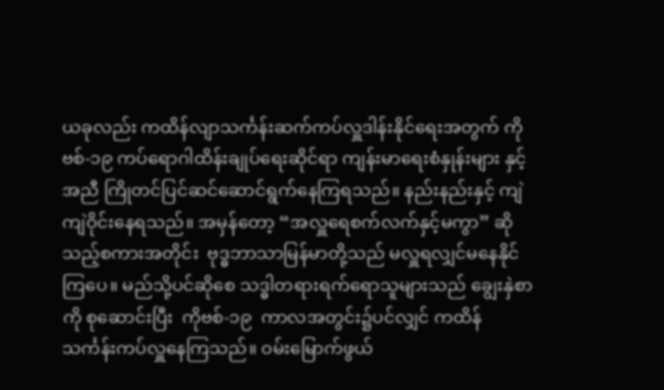ယခုလည်း ကထိန်လျာသင်္ကန်းဆက်ကပ်လှူဒါန်းနိုင်ရေးအတွက် ကိုဗစ်-၁၉ ကပ်ရောဂါထိန်းချုပ်ရေးဆိုင်ရာ ကျန်းမာရေးစံနှုန်းများ နှင့်အညီ ကြိုတင်ပြင်ဆင်ဆောင်ရွက်နေကြရသည်။ နည်းနည်းနှင့် ကျဲကျဲဝိုင်းနေရသည်။ အမှန်တော့ “အလှူရေစက်လက်နှင့်မကွာ” ဆိုသည့်စကားအတိုင်း  ဗုဒ္ဓဘာသာမြန်မာတို့သည် မလှူရလျှင်မနေနိုင်ကြပေ။ မည်သို့ပင်ဆိုစေ သဒ္ဓါတရားရက်ရောသူများသည် ချွေးနှဲစာကို စုဆောင်းပြီး  ကိုဗစ်-၁၉  ကာလအတွင်း၌ပင်လျှင် ကထိန်သင်္ကန်းကပ်လှူနေကြသည်။ ဝမ်းမြောက်ဖွယ်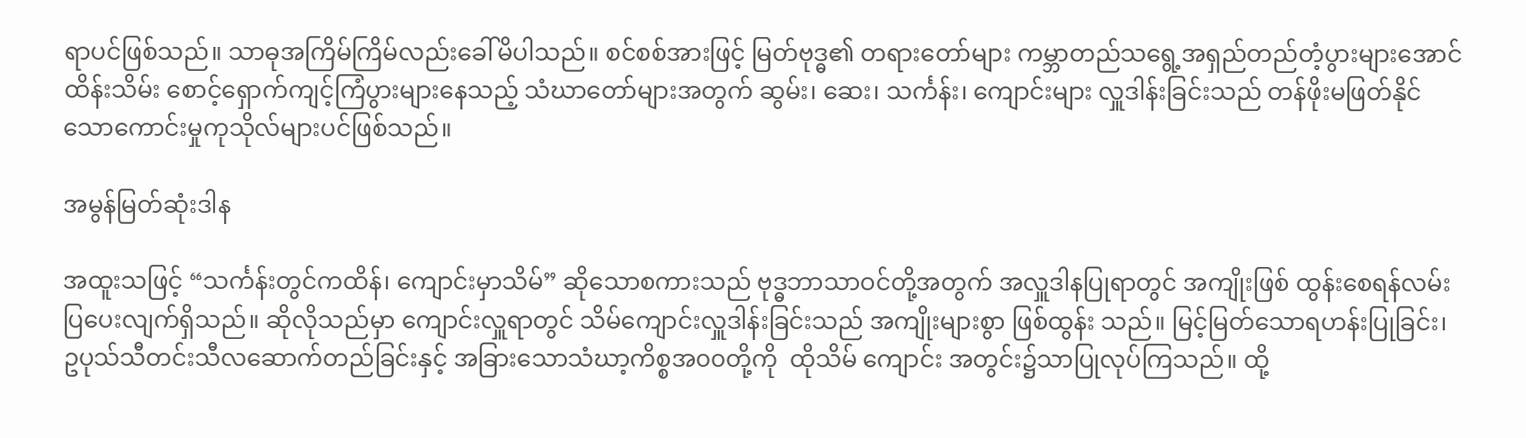ရာပင်ဖြစ်သည်။ သာဓုအကြိမ်ကြိမ်လည်းခေါ်မိပါသည်။ စင်စစ်အားဖြင့် မြတ်ဗုဒ္ဓ၏ တရားတော်များ ကမ္ဘာတည်သရွေ့အရှည်တည်တံ့ပွားများအောင် ထိန်းသိမ်း စောင့်ရှောက်ကျင့်ကြံပွားများနေသည့် သံဃာတော်များအတွက် ဆွမ်း၊ ဆေး၊ သင်္ကန်း၊ ကျောင်းများ လှူဒါန်းခြင်းသည် တန်ဖိုးမဖြတ်နိုင်သောကောင်းမှုကုသိုလ်များပင်ဖြစ်သည်။

အမွန်မြတ်ဆုံးဒါန

အထူးသဖြင့် “သင်္ကန်းတွင်ကထိန်၊ ကျောင်းမှာသိမ်” ဆိုသောစကားသည် ဗုဒ္ဓဘာသာဝင်တို့အတွက် အလှူဒါနပြုရာတွင် အကျိုးဖြစ် ထွန်းစေရန်လမ်းပြပေးလျက်ရှိသည်။ ဆိုလိုသည်မှာ ကျောင်းလှူရာတွင် သိမ်ကျောင်းလှူဒါန်းခြင်းသည် အကျိုးများစွာ ဖြစ်ထွန်း သည်။ မြင့်မြတ်သောရဟန်းပြုခြင်း၊  ဥပုသ်သီတင်းသီလဆောက်တည်ခြင်းနှင့် အခြားသောသံဃာ့ကိစ္စအ၀၀တို့ကို  ထိုသိမ် ကျောင်း အတွင်း၌သာပြုလုပ်ကြသည်။ ထို့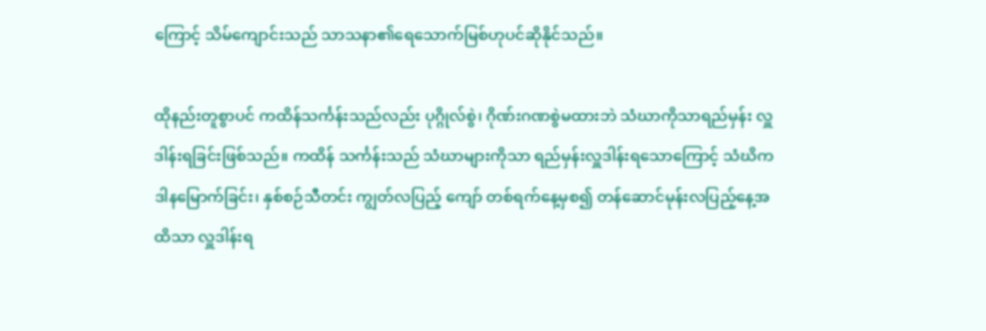ကြောင့် သိမ်ကျောင်းသည် သာသနာ၏ရေသောက်မြစ်ဟုပင်ဆိုနိုင်သည်။

ထိုနည်းတူစွာပင် ကထိန်သင်္ကန်းသည်လည်း ပုဂ္ဂိုလ်စွဲ၊ ဂိုဏ်းဂဏစွဲမထားဘဲ သံဃာကိုသာရည်မှန်း လှူဒါန်းရခြင်းဖြစ်သည်။ ကထိန် သင်္ကန်းသည် သံဃာများကိုသာ ရည်မှန်းလှူဒါန်းရသောကြောင့် သံဃိက ဒါနမြောက်ခြင်း၊ နှစ်စဉ်သီတင်း ကျွတ်လပြည့် ကျော် တစ်ရက်နေ့မှစ၍ တန်ဆောင်မုန်းလပြည့်နေ့အထိသာ လှူဒါန်းရ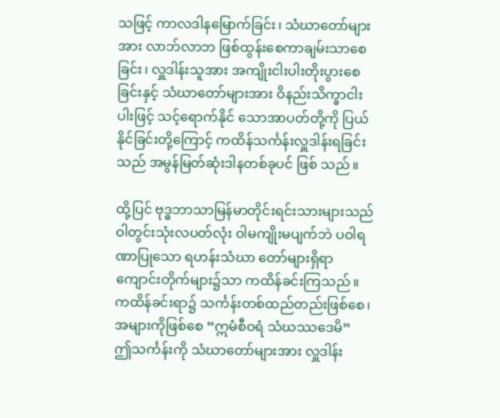သဖြင့် ကာလဒါနမြောက်ခြင်း၊ သံဃာတော်များအား လာဘ်လာဘ ဖြစ်ထွန်းစေကာချမ်းသာစေခြင်း၊ လှူဒါန်းသူအား အကျိုးငါးပါးတိုးပွားစေခြင်းနှင့် သံဃာတော်များအား ဝိနည်းသိက္ခာငါးပါးဖြင့် သင့်ရောက်နိုင် သောအာပတ်တို့ကို ပြယ်နိုင်ခြင်းတို့ကြောင့် ကထိန်သင်္ကန်းလှူဒါန်းရခြင်းသည် အမွန်မြတ်ဆုံးဒါနတစ်ခုပင် ဖြစ် သည်။

ထို့ပြင် ဗုဒ္ဓဘာသာမြန်မာတိုင်းရင်းသားများသည် ဝါတွင်းသုံးလပတ်လုံး ဝါမကျိုးမပျက်ဘဲ ပဝါရဏာပြုသော ရဟန်းသံဃာ တော်များရှိရာ ကျောင်းတိုက်များ၌သာ ကထိန်ခင်းကြသည်။ ကထိန်ခင်းရာ၌ သင်္ကန်းတစ်ထည်တည်းဖြစ်စေ၊ အများကိုဖြစ်စေ “ဣမံစီဝရံ သံဃဿဒေမိ”  ဤသင်္ကန်းကို သံဃာတော်များအား လှူဒါန်း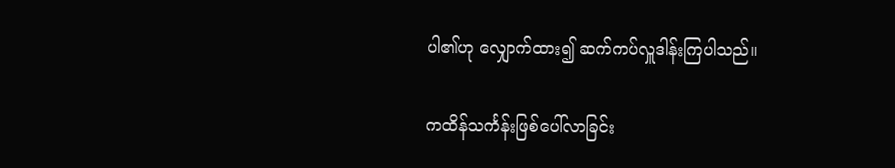ပါ၏ဟု လျှောက်ထား၍ ဆက်ကပ်လှူဒါန်းကြပါသည်။

ကထိန်သင်္ကန်းဖြစ်ပေါ်လာခြင်း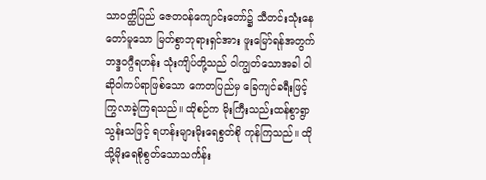သာဝတ္ထိပြည် ဇေတဝန်ကျောင်းတော်၌ သီတင်းသုံးနေတော်မူသော မြတ်စွာဘုရားရှင်အား ဖူးမြော်ရန်အတွက် ဘဒ္ဒဝဂ္ဂီရဟန်း သုံးကျိပ်တို့သည် ဝါကျွတ်သောအခါ ဝါဆိုဝါကပ်ရာဖြစ်သော ကေတပြည်မှ ခြေကျင်ခရီးဖြင့် ကြွလာခဲ့ကြရသည်။ ထိုစဉ်က မိုးကြီးသည်းထန်စွာရွာသွန်းသဖြင့် ရဟန်းများမိုးရေစွတ်စို ကုန်ကြသည်။ ထိုသို့မိုးရေစိုစွတ်သောသင်္ကန်း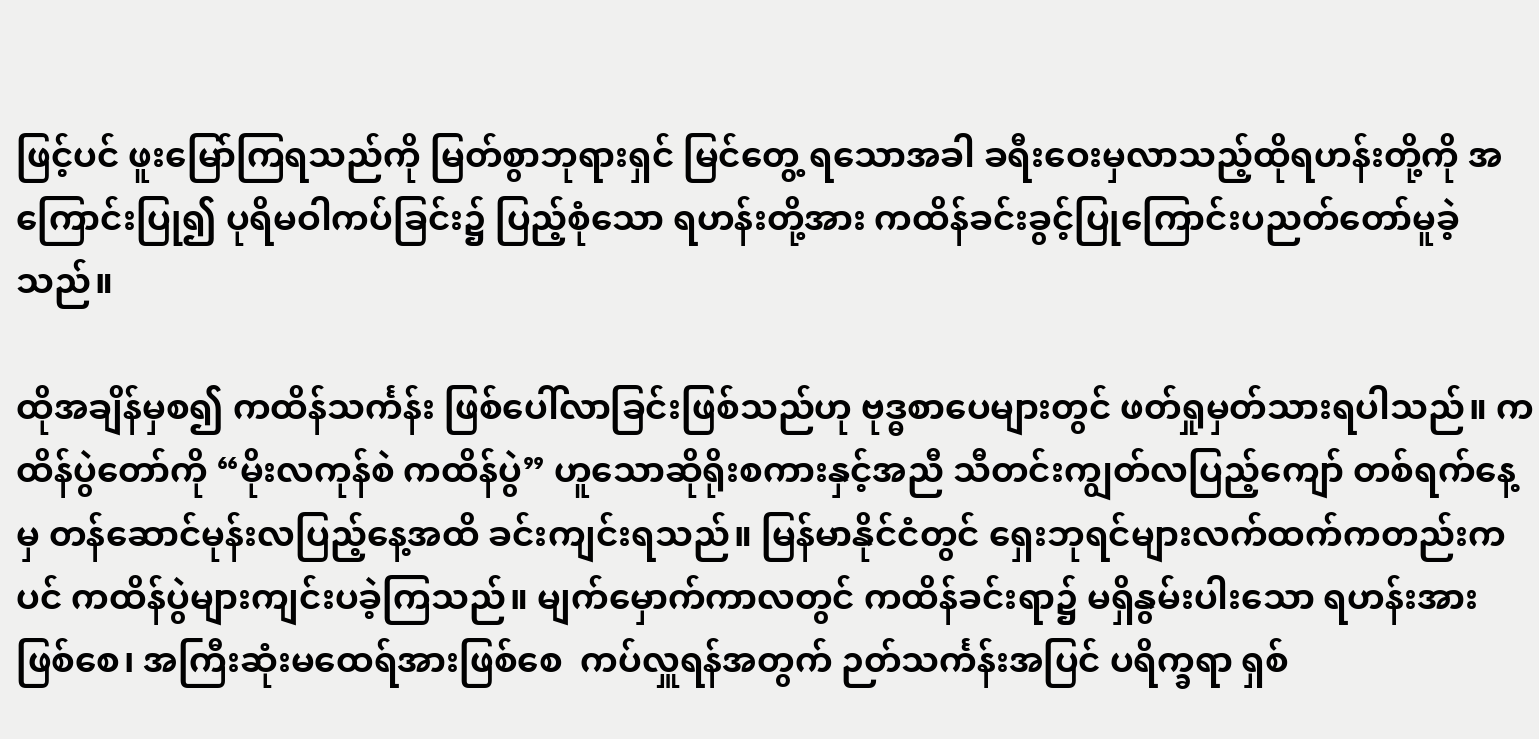ဖြင့်ပင် ဖူးမြော်ကြရသည်ကို မြတ်စွာဘုရားရှင် မြင်တွေ့ ရသောအခါ ခရီးဝေးမှလာသည့်ထိုရဟန်းတို့ကို အကြောင်းပြု၍ ပုရိမဝါကပ်ခြင်း၌ ပြည့်စုံသော ရဟန်းတို့အား ကထိန်ခင်းခွင့်ပြုကြောင်းပညတ်တော်မူခဲ့သည်။

ထိုအချိန်မှစ၍ ကထိန်သင်္ကန်း ဖြစ်ပေါ်လာခြင်းဖြစ်သည်ဟု ဗုဒ္ဓစာပေများတွင် ဖတ်ရှုမှတ်သားရပါသည်။ ကထိန်ပွဲတော်ကို “မိုးလကုန်စဲ ကထိန်ပွဲ” ဟူသောဆိုရိုးစကားနှင့်အညီ သီတင်းကျွတ်လပြည့်ကျော် တစ်ရက်နေ့မှ တန်ဆောင်မုန်းလပြည့်နေ့အထိ ခင်းကျင်းရသည်။ မြန်မာနိုင်ငံတွင် ရှေးဘုရင်များလက်ထက်ကတည်းကပင် ကထိန်ပွဲများကျင်းပခဲ့ကြသည်။ မျက်မှောက်ကာလတွင် ကထိန်ခင်းရာ၌ မရှိနွမ်းပါးသော ရဟန်းအားဖြစ်စေ၊ အကြီးဆုံးမထေရ်အားဖြစ်စေ  ကပ်လှူရန်အတွက် ဉတ်သင်္ကန်းအပြင် ပရိက္ခရာ ရှစ်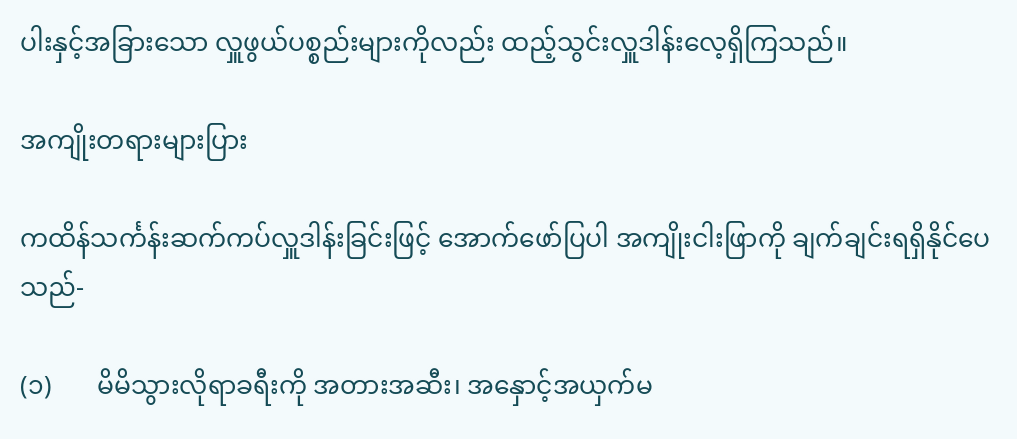ပါးနှင့်အခြားသော လှူဖွယ်ပစ္စည်းများကိုလည်း ထည့်သွင်းလှူဒါန်းလေ့ရှိကြသည်။

အကျိုးတရားများပြား

ကထိန်သင်္ကန်းဆက်ကပ်လှူဒါန်းခြင်းဖြင့် အောက်ဖော်ပြပါ အကျိုးငါးဖြာကို ချက်ချင်းရရှိနိုင်ပေသည်-

(၁)       မိမိသွားလိုရာခရီးကို အတားအဆီး၊ အနှောင့်အယှက်မ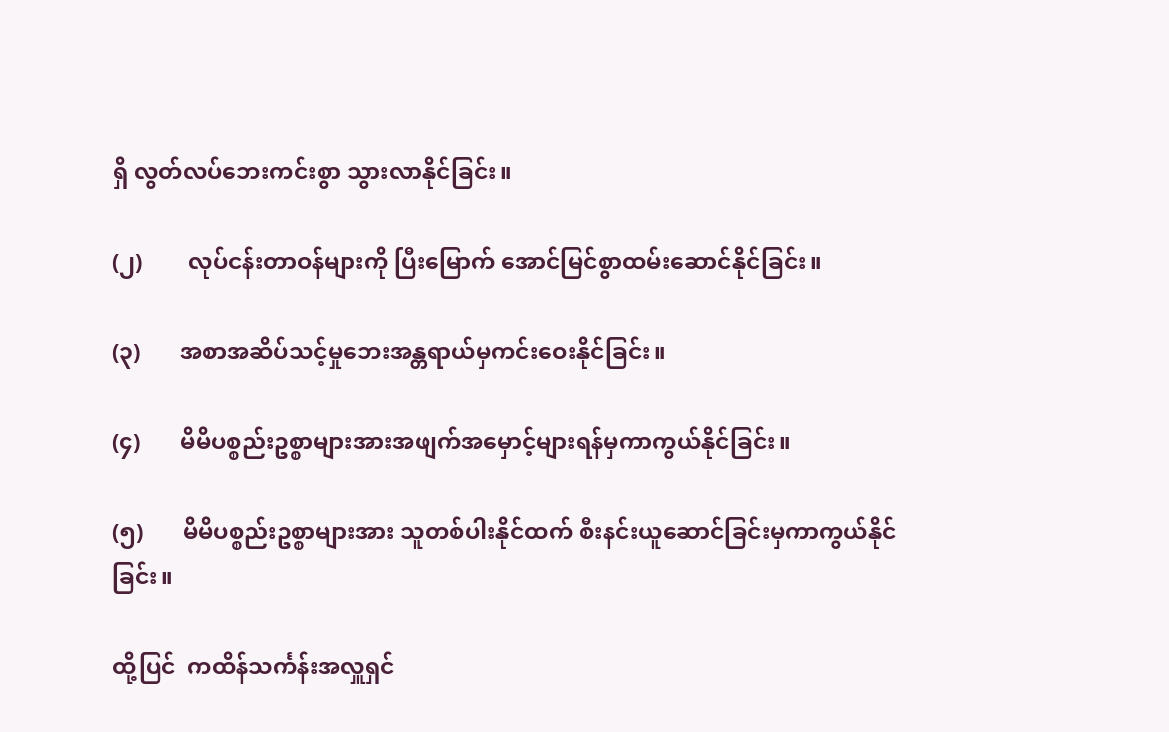ရှိ လွတ်လပ်ဘေးကင်းစွာ သွားလာနိုင်ခြင်း။

(၂)        လုပ်ငန်းတာဝန်များကို ပြီးမြောက် အောင်မြင်စွာထမ်းဆောင်နိုင်ခြင်း။

(၃)       အစာအဆိပ်သင့်မှုဘေးအန္တရာယ်မှကင်းဝေးနိုင်ခြင်း။

(၄)       မိမိပစ္စည်းဥစ္စာများအားအဖျက်အမှောင့်များရန်မှကာကွယ်နိုင်ခြင်း။

(၅)       မိမိပစ္စည်းဥစ္စာများအား သူတစ်ပါးနိုင်ထက် စီးနင်းယူဆောင်ခြင်းမှကာကွယ်နိုင်ခြင်း။

ထို့ပြင်  ကထိန်သင်္ကန်းအလှူရှင်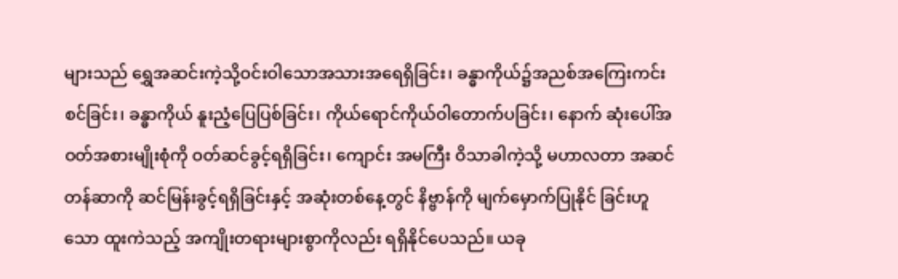များသည် ရွှေအဆင်းကဲ့သို့ဝင်းဝါသောအသားအရေရှိခြင်း၊ ခန္ဓာကိုယ်၌အညစ်အကြေးကင်းစင်ခြင်း၊ ခန္ဓာကိုယ် နူးညံ့ပြေပြစ်ခြင်း၊ ကိုယ်ရောင်ကိုယ်ဝါတောက်ပခြင်း၊ နောက် ဆုံးပေါ်အဝတ်အစားမျိုးစုံကို ဝတ်ဆင်ခွင့်ရရှိခြင်း၊ ကျောင်း အမကြီး ဝိသာခါကဲ့သို့ မဟာလတာ အဆင်တန်ဆာကို ဆင်မြန်းခွင့်ရရှိခြင်းနှင့် အဆုံးတစ်နေ့တွင် နိဗ္ဗာန်ကို မျက်မှောက်ပြုနိုင် ခြင်းဟူသော ထူးကဲသည့် အကျိုးတရားများစွာကိုလည်း ရရှိနိုင်ပေသည်။ ယခု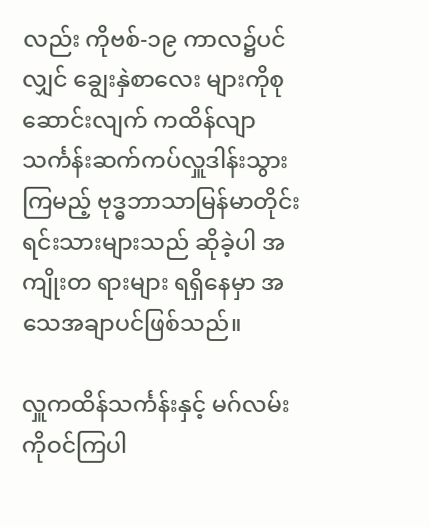လည်း ကိုဗစ်-၁၉ ကာလ၌ပင်လျှင် ချွေးနှဲစာလေး များကိုစုဆောင်းလျက် ကထိန်လျာ သင်္ကန်းဆက်ကပ်လှူဒါန်းသွားကြမည့် ဗုဒ္ဓဘာသာမြန်မာတိုင်းရင်းသားများသည် ဆိုခဲ့ပါ အကျိုးတ ရားများ ရရှိနေမှာ အသေအချာပင်ဖြစ်သည်။

လှူကထိန်သင်္ကန်းနှင့် မဂ်လမ်းကိုဝင်ကြပါ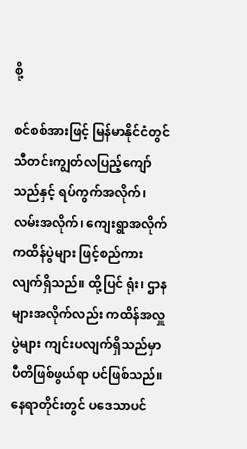စို့

စင်စစ်အားဖြင့် မြန်မာနိုင်ငံတွင် သီတင်းကျွတ်လပြည့်ကျော်သည်နှင့် ရပ်ကွက်အလိုက်၊ လမ်းအလိုက်၊ ကျေးရွာအလိုက် ကထိန်ပွဲများ ဖြင့်စည်ကားလျက်ရှိသည်။ ထို့ပြင် ရုံး၊ ဌာနများအလိုက်လည်း ကထိန်အလှူပွဲများ ကျင်းပလျက်ရှိသည်မှာ ပီတိဖြစ်ဖွယ်ရာ ပင်ဖြစ်သည်။ နေရာတိုင်းတွင် ပဒေသာပင်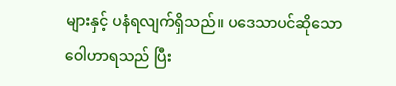များနှင့် ပနံရလျက်ရှိသည်။ ပဒေသာပင်ဆိုသောဝေါဟာရသည် ပြီး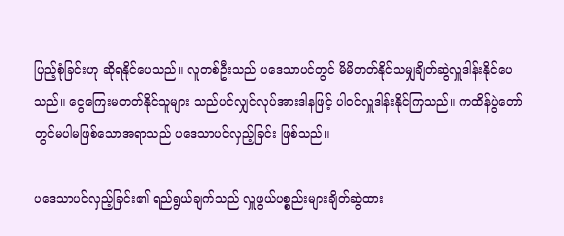ပြည့်စုံခြင်းဟု ဆိုရနိုင်ပေသည်။ လူတစ်ဦးသည် ပဒေသာပင်တွင် မိမိတတ်နိုင်သမျှချိတ်ဆွဲလှူဒါန်းနိုင်ပေသည်။ ငွေကြေးမတတ်နိုင်သူများ သည်ပင်လျှင်လုပ်အားဒါနဖြင့် ပါဝင်လှူဒါန်းနိုင်ကြသည်။ ကထိန်ပွဲတော်တွင်မပါမဖြစ်သောအရာသည် ပဒေသာပင်လှည့်ခြင်း ဖြစ်သည်။

ပဒေသာပင်လှည့်ခြင်း၏ ရည်ရွယ်ချက်သည် လှူဖွယ်ပစ္စည်းများချိတ်ဆွဲထား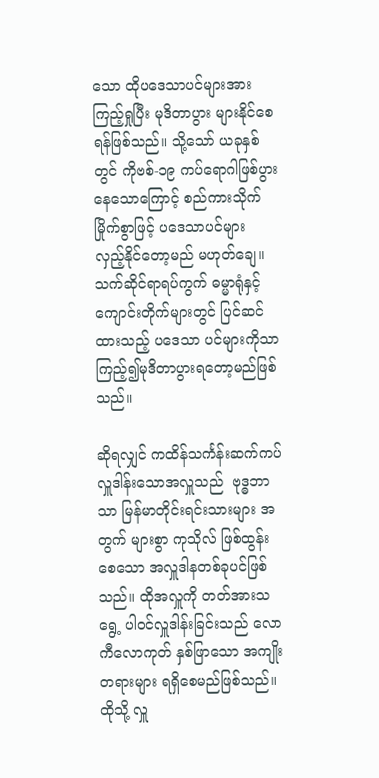သော ထိုပဒေသာပင်များအား ကြည့်ရှုပြီး မုဒိတာပွား များနိုင်စေရန်ဖြစ်သည်။ သို့သော် ယခုနှစ်တွင် ကိုဗစ်-၁၉ ကပ်ရောဂါဖြစ်ပွားနေသောကြောင့် စည်ကားသိုက်မြိုက်စွာဖြင့် ပဒေသာပင်များ လှည့်နိုင်တော့မည် မဟုတ်ချေ။ သက်ဆိုင်ရာရပ်ကွက် ဓမ္မာရုံနှင့်ကျောင်းတိုက်များတွင် ပြင်ဆင်ထားသည့် ပဒေသာ ပင်များကိုသာ ကြည့်၍မုဒိတာပွားရတော့မည်ဖြစ်သည်။

ဆိုရလျှင် ကထိန်သင်္ကန်းဆက်ကပ် လှူဒါန်းသောအလှူသည်  ဗုဒ္ဓဘာသာ မြန်မာတိုင်းရင်းသားများ အတွက် များစွာ ကုသိုလ် ဖြစ်ထွန်းစေသော အလှူဒါနတစ်ခုပင်ဖြစ်သည်။ ထိုအလှူကို တတ်အားသရွေ့ ပါဝင်လှူဒါန်းခြင်းသည် လောကီလောကုတ် နှစ်ဖြာသော အကျိုးတရားများ ရရှိစေမည်ဖြစ်သည်။ ထိုသို့ လှူ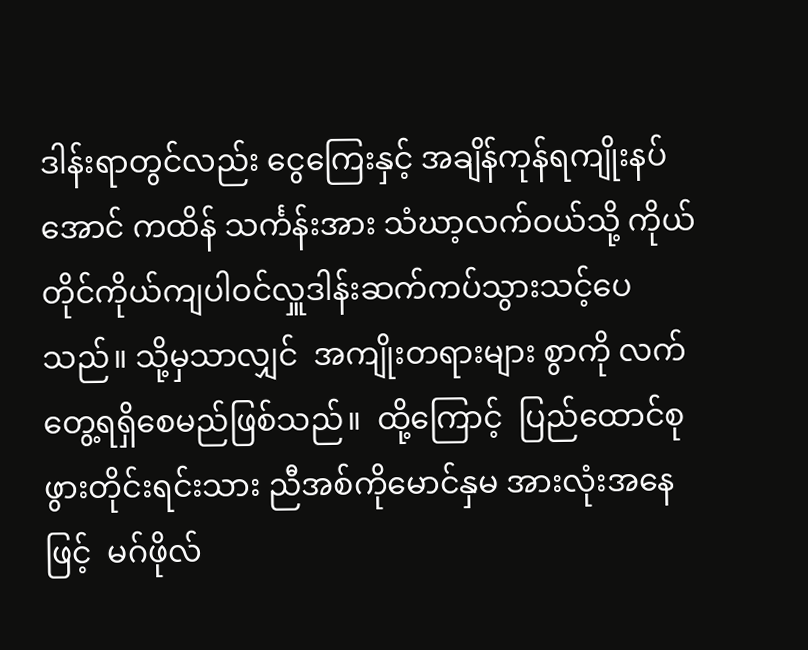ဒါန်းရာတွင်လည်း ငွေကြေးနှင့် အချိန်ကုန်ရကျိုးနပ်အောင် ကထိန် သင်္ကန်းအား သံဃာ့လက်ဝယ်သို့ ကိုယ်တိုင်ကိုယ်ကျပါဝင်လှူဒါန်းဆက်ကပ်သွားသင့်ပေသည်။ သို့မှသာလျှင်  အကျိုးတရားများ စွာကို လက်တွေ့ရရှိစေမည်ဖြစ်သည်။  ထို့ကြောင့်  ပြည်ထောင်စုဖွားတိုင်းရင်းသား ညီအစ်ကိုမောင်နှမ အားလုံးအနေဖြင့်  မဂ်ဖိုလ်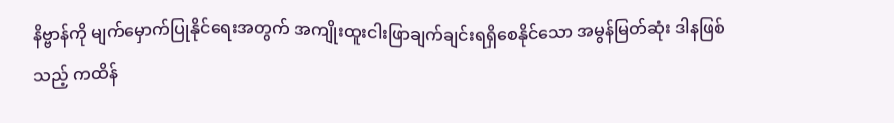နိဗ္ဗာန်ကို မျက်မှောက်ပြုနိုင်ရေးအတွက် အကျိုးထူးငါးဖြာချက်ချင်းရရှိစေနိုင်သော အမွန်မြတ်ဆုံး ဒါနဖြစ်သည့် ကထိန်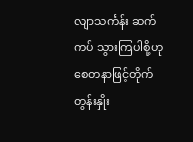လျာသင်္ကန်း ဆက်ကပ် သွားကြပါစို့ဟု စေတနာဖြင့်တိုက်တွန်းနှိုး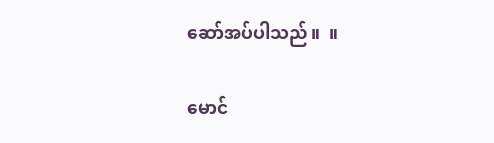ဆော်အပ်ပါသည်။  ။

မောင်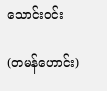သောင်းဝင်း

(တမန်ဟောင်း)